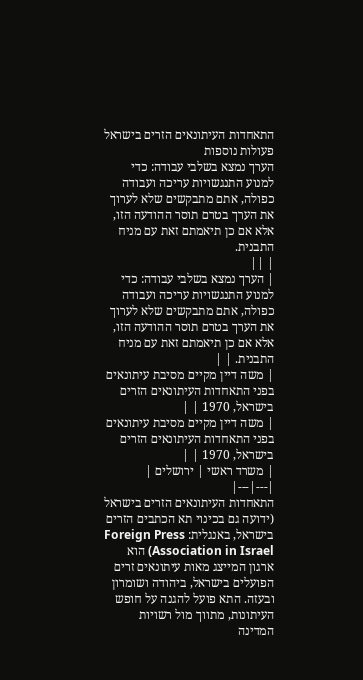התאחדות העיתונאים הזרים בישראל
פעולות נוספות
הערך נמצא בשלבי עבודה: כדי למנוע התנגשויות עריכה ועבודה כפולה, אתם מתבקשים שלא לערוך את הערך בטרם תוסר ההודעה הזו, אלא אם כן תיאמתם זאת עם מניח התבנית.
| ||
| הערך נמצא בשלבי עבודה: כדי למנוע התנגשויות עריכה ועבודה כפולה, אתם מתבקשים שלא לערוך את הערך בטרם תוסר ההודעה הזו, אלא אם כן תיאמתם זאת עם מניח התבנית. | |
| משה דיין מקיים מסיבת עיתונאים בפני התאחדות העיתונאים הזרים בישראל, 1970 | |
| משה דיין מקיים מסיבת עיתונאים בפני התאחדות העיתונאים הזרים בישראל, 1970 | |
| משרד ראשי | ירושלים |
|---|---|
התאחדות העיתונאים הזרים בישראל (ידועה גם בכינוי תא הכתבים הזרים בישראל, באנגלית: Foreign Press Association in Israel) הוא ארגון המייצג מאות עיתונאים זרים הפועלים בישראל, ביהודה ושומרון ובעזה. התא פועל להגנה על חופש העיתונות, מתווך מול רשויות המדינה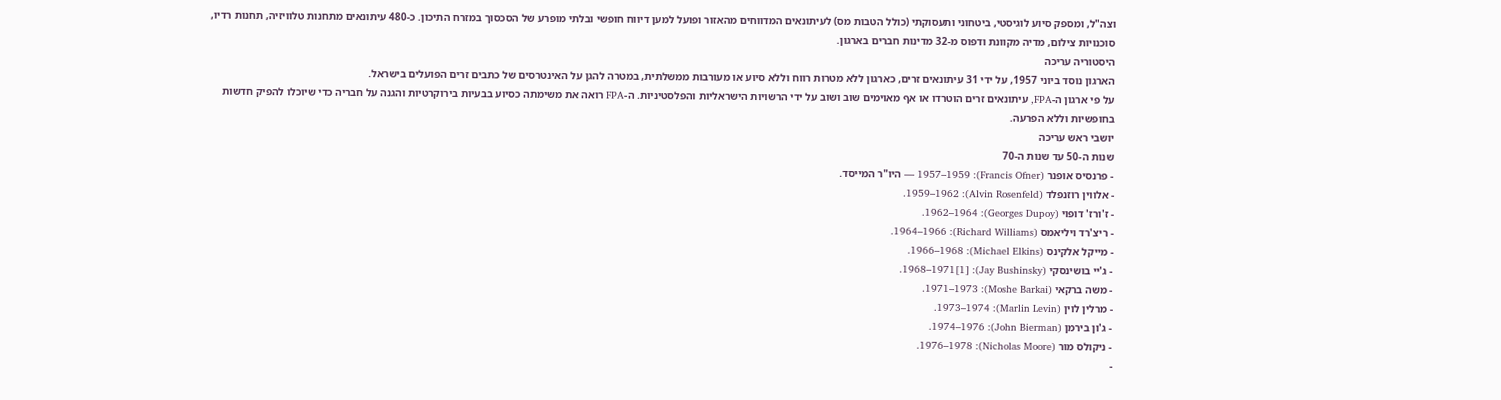וצה"ל, ומספק סיוע לוגיסטי, ביטחוני ותעסוקתי (כולל הטבות מס) לעיתונאים המדווחים מהאזור ופועל למען דיווח חופשי ובלתי מופרע של הסכסוך במזרח התיכון. כ-480 עיתונאים מתחנות טלוויזיה, תחנות רדיו, סוכנויות צילום, מדיה מקוונת ודפוס מ-32 מדינות חברים בארגון.
היסטוריה עריכה
הארגון נוסד ביוני 1957, על ידי 31 עיתונאים זרים, כארגון ללא מטרות רווח וללא סיוע או מעורבות ממשלתית, במטרה להגן על האינטרסים של כתבים זרים הפועלים בישראל.
על פי ארגון ה-FPA, עיתונאים זרים הוטרדו או אף מאוימים שוב ושוב על ידי הרשויות הישראליות והפלסטיניות. ה-FPA רואה את משימתה כסיוע בבעיות בירוקרטיות והגנה על חבריה כדי שיוכלו להפיק חדשות בחופשיות וללא הפרעה.
יושבי ראש עריכה
שנות ה-50 עד שנות ה-70
- פרנסיס אופנר (Francis Ofner): 1957–1959 — היו"ר המייסד.
- אלווין רוזנפלד (Alvin Rosenfeld): 1959–1962.
- ז'ורז' דופוי (Georges Dupoy): 1962–1964.
- ריצ'רד ויליאמס (Richard Williams): 1964–1966.
- מייקל אלקינס (Michael Elkins): 1966–1968.
- ג'יי בושינסקי (Jay Bushinsky): 1968–1971[1].
- משה ברקאי (Moshe Barkai): 1971–1973.
- מרלין לוין (Marlin Levin): 1973–1974.
- ג'ון בירמן (John Bierman): 1974–1976.
- ניקולס מור (Nicholas Moore): 1976–1978.
-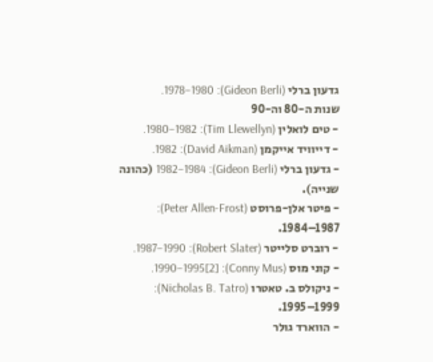גדעון ברלי (Gideon Berli): 1978–1980.
שנות ה-80 וה-90
- טים לואלין (Tim Llewellyn): 1980–1982.
- דייוויד אייקמן (David Aikman): 1982.
- גדעון ברלי (Gideon Berli): 1982–1984 (כהונה שנייה).
- פיטר אלן-פרוסט (Peter Allen-Frost): 1984–1987.
- רוברט סלייטר (Robert Slater): 1987–1990.
- קוני מוס (Conny Mus): 1990–1995[2].
- ניקולס ב. טאטרו (Nicholas B. Tatro): 1995–1999.
- הווארד גולר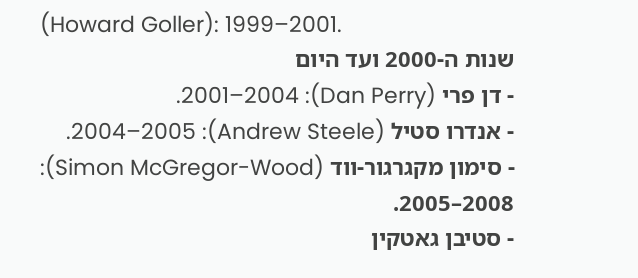(Howard Goller): 1999–2001.
שנות ה-2000 ועד היום
- דן פרי (Dan Perry): 2001–2004.
- אנדרו סטיל (Andrew Steele): 2004–2005.
- סימון מקגרגור-ווד (Simon McGregor-Wood): 2005–2008.
- סטיבן גאטקין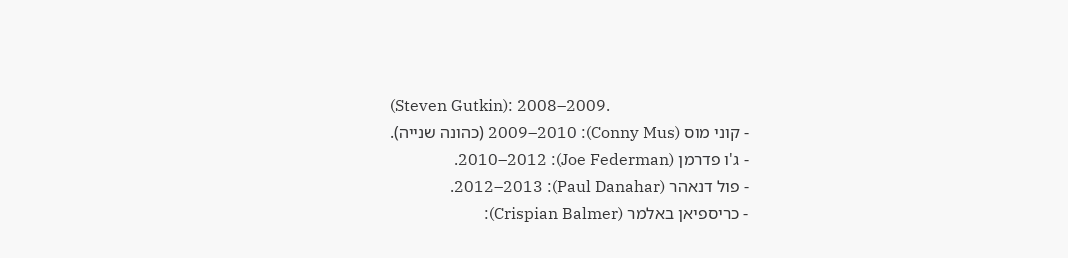(Steven Gutkin): 2008–2009.
- קוני מוס (Conny Mus): 2009–2010 (כהונה שנייה).
- ג'ו פדרמן (Joe Federman): 2010–2012.
- פול דנאהר (Paul Danahar): 2012–2013.
- כריספיאן באלמר (Crispian Balmer):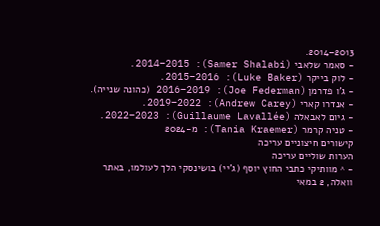2013–2014.
- סאמר שלאבי (Samer Shalabi): 2014–2015.
- לוק בייקר (Luke Baker): 2015–2016.
- ג'ו פדרמן (Joe Federman): 2016–2019 (כהונה שנייה).
- אנדרו קארי (Andrew Carey): 2019–2022.
- גיום לאבאלה (Guillaume Lavallée): 2022–2023.
- טניה קרמר (Tania Kraemer): מ-2024
קישורים חיצוניים עריכה
הערות שוליים עריכה
- ^ מוותיקי כתבי החוץ יוסף (ג'יי) בושינסקי הלך לעולמו, באתר וואלה, 2 במאי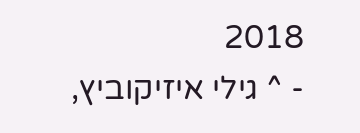2018
- ^ גילי איזיקוביץ,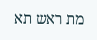מת ראש תא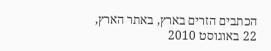הכתבים הזרים בארץ, באתר הארץ, 22 באוגוסט 2010